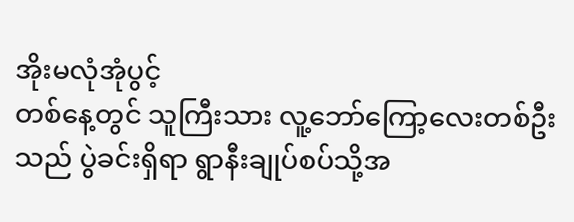အိုးမလုံအုံပွင့်
တစ်နေ့တွင် သူကြီးသား လူ့ဘော်ကြော့လေးတစ်ဦးသည် ပွဲခင်းရှိရာ ရွာနီးချုပ်စပ်သို့အ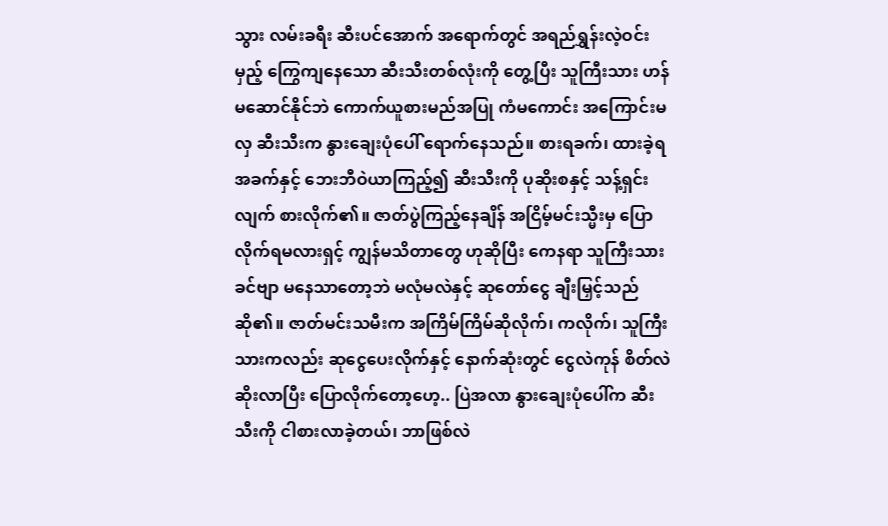သွား လမ်းခရီး ဆီးပင်အောက် အရောက်တွင် အရည်ရွှန်းလဲ့ဝင်းမှည့် ကြွေကျနေသော ဆီးသီးတစ်လုံးကို တွေ့ပြီး သူကြီးသား ဟန်မဆောင်နိုင်ဘဲ ကောက်ယူစားမည်အပြု ကံမကောင်း အကြောင်းမလှ ဆီးသီးက နွားချေးပုံပေါ် ရောက်နေသည်။ စားရခက်၊ ထားခဲ့ရအခက်နှင့် ဘေးဘီဝဲယာကြည့်၍ ဆီးသီးကို ပုဆိုးစနှင့် သန့်ရှင်းလျက် စားလိုက်၏။ ဇာတ်ပွဲကြည့်နေချိန် အငြိမ့်မင်းသ္မီးမှ ပြောလိုက်ရမလားရှင့် ကျွန်မသိတာတွေ ဟုဆိုပြီး ကေနရာ သူကြီးသားခင်ဗျာ မနေသာတော့ဘဲ မလုံမလဲနှင့် ဆုတော်ငွေ ချီးမြှင့်သည်ဆို၏။ ဇာတ်မင်းသမီးက အကြိမ်ကြိမ်ဆိုလိုက်၊ ကလိုက်၊ သူကြီးသားကလည်း ဆုငွေပေးလိုက်နှင့် နောက်ဆုံးတွင် ငွေလဲကုန် စိတ်လဲဆိုးလာပြီး ပြောလိုက်တော့ဟေ့.. ပြဲအလာ နွားချေးပုံပေါ်က ဆီးသီးကို ငါစားလာခဲ့တယ်၊ ဘာဖြစ်လဲ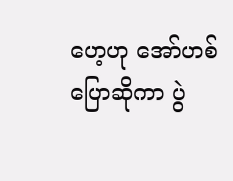ဟေ့ဟု အော်ဟစ်ပြောဆိုကာ ပွဲ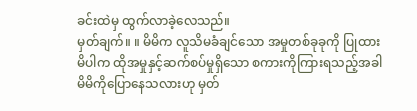ခင်းထဲမှ ထွက်လာခဲ့လေသည်။
မှတ်ချက်။ ။ မိမိက လူသိမခံချင်သော အမှုတစ်ခုခုကို ပြုထားမိပါက ထိုအမှုနှင့်ဆက်စပ်မှုရှိသော စကားကိုကြားရသည့်အခါ မိမိကိုပြောနေသလားဟု မှတ်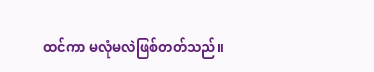ထင်ကာ မလုံမလဲဖြစ်တတ်သည်။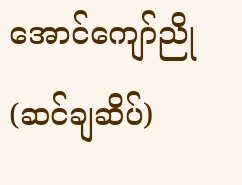အောင်ကျော်ညို(ဆင်ချဆိပ်)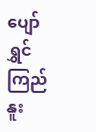ပျော်ရွှင်ကြည်နူး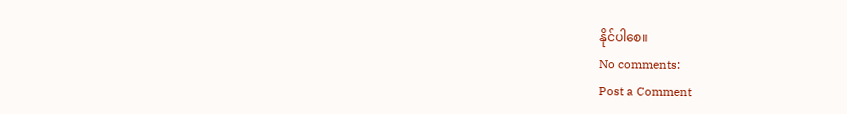နိုင်ပါစေ။
No comments:
Post a Comment